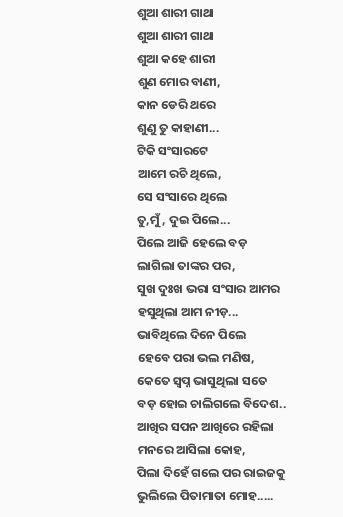ଶୁଆ ଶାରୀ ଗାଥା
ଶୁଆ ଶାରୀ ଗାଥା
ଶୁଆ କହେ ଶାରୀ
ଶୁଣ ମୋର ବାଣୀ,
କାନ ଡେରି ଥରେ
ଶୁଣୁ ତୁ କାହାଣୀ...
ଟିକି ସଂସାରଟେ
ଆମେ ରଚି ଥିଲେ,
ସେ ସଂସାରେ ଥିଲେ
ତୁ,ମୁଁ, ଦୁଇ ପିଲେ...
ପିଲେ ଆଜି ହେଲେ ବଡ଼
ଲାଗିଲା ତାଙ୍କର ପର,
ସୁଖ ଦୁଃଖ ଭରା ସଂସାର ଆମର
ହସୁଥିଲା ଆମ ନୀଡ଼...
ଭାବିଥିଲେ ଦିନେ ପିଲେ
ହେବେ ପରା ଭଲ ମଣିଷ,
କେତେ ସ୍ବପ୍ନ ଭାସୁଥିଲା ସତେ
ବଡ଼ ହୋଇ ଚାଲିଗଲେ ବିଦେଶ..
ଆଖିର ସପନ ଆଖିରେ ରହିଲା
ମନରେ ଆସିଲା କୋହ,
ପିଲା ଦିହେଁ ଗଲେ ପର ରାଇଜକୁ
ଭୁଲିଲେ ପିତାମାତା ମୋହ.....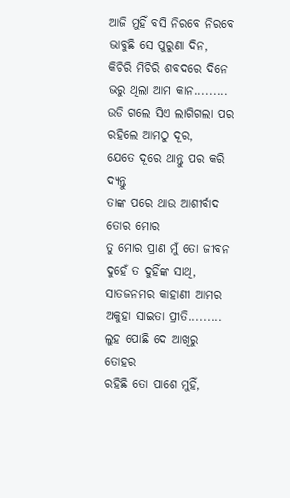ଆଜି ମୁହିଁ ବସି ନିରବେ ନିରବେ
ଭାବୁଛି ସେ ପୁରୁଣା ଦିନ,
କିଚିରି ମିଚିରି ଶବଦରେ ଦିନେ
ଭରୁ ଥିଲା ଆମ କାନ.........
ଉଡି ଗଲେ ସିଏ ଲାଗିଗଲା ପର
ରହିଲେ ଆମଠୁ ଦୂର,
ଯେତେ ଦୂରେ ଥାନ୍ତୁ ପର କରି ଦ୍ୟନ୍ତୁ
ତାଙ୍କ ପରେ ଥାଉ ଆଶୀର୍ବାଦ ତୋର ମୋର
ତୁ ମୋର ପ୍ରାଣ ମୁଁ ତୋ ଜୀବନ
ଦୁହେଁ ତ ଦୁହିଁଙ୍କ ସାଥି,
ସାତଜନମର କାହାଣୀ ଆମର
ଅକୁହା ସାଇତା ପ୍ରୀତି.........
ଲୁହ ପୋଛି ଦେ ଆଖିରୁ ତୋହର
ରହିଛି ତୋ ପାଶେ ମୁହିଁ,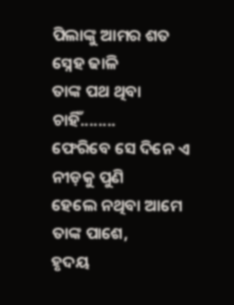ପିଲାଙ୍କୁ ଆମର ଶତ ସ୍ନେହ ଢାଳି
ତାଙ୍କ ପଥ ଥିବା ଚାହିଁ........
ଫେରିବେ ସେ ଦିନେ ଏ ନୀଡ଼କୁ ପୁଣି
ହେଲେ ନଥିବା ଆମେ ତାଙ୍କ ପାଶେ,
ହୃଦୟ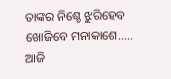ତାଙ୍କର ନିଶ୍ଚେ ଝୁରିହେବ
ଖୋଜିବେ ମନାକାଶେ.....
ଆଜି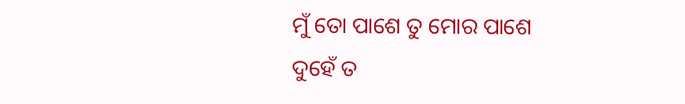ମୁଁ ତୋ ପାଶେ ତୁ ମୋର ପାଶେ
ଦୁହେଁ ତ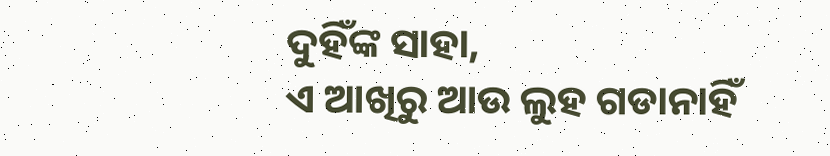ଦୁହିଁଙ୍କ ସାହା,
ଏ ଆଖିରୁ ଆଉ ଲୁହ ଗଡାନାହିଁ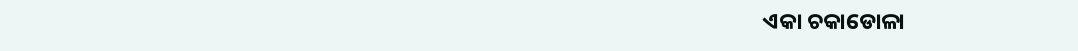ଏକା ଚକାଡୋଳା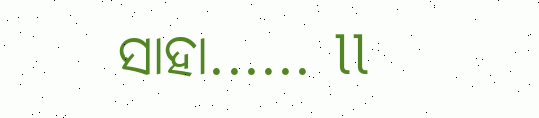ସାହା...... ll